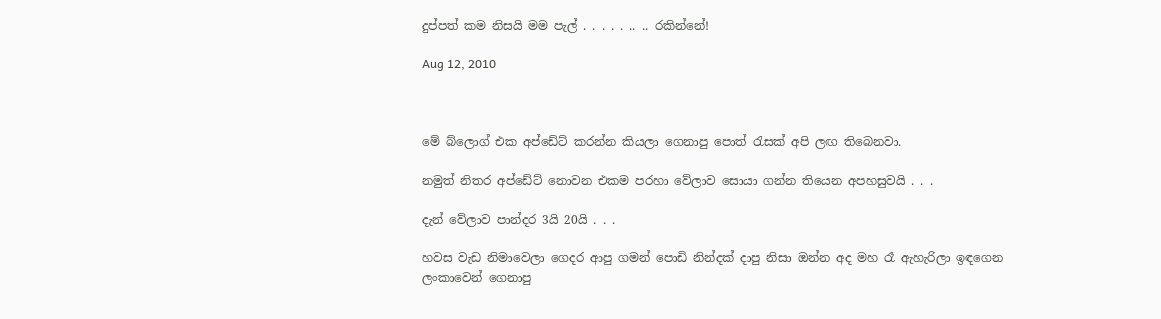දුප්පත් කම නිසයි මම පැල් . . . . . .. .. රකින්නේ!

Aug 12, 2010



මේ බ්ලොග් එක අප්ඩේට් කරන්න කියලා ගෙනාපු පොත් රැසක් අපි ලඟ තිබෙනවා.

නමුත් නිතර අප්ඩේට් නොවන එකම පරහා වේලාව සොයා ගන්න තියෙන අපහසුවයි . . .

දැන් වේලාව පාන්දර 3යි 20යි . . .

හවස වැඩ නිමාවෙලා ගෙදර ආපු ගමන් පොඩි නින්දක් දාපු නිසා ඔන්න අද මහ රෑ ඇහැරිලා ඉඳගෙන ලංකාවෙන් ගෙනාපු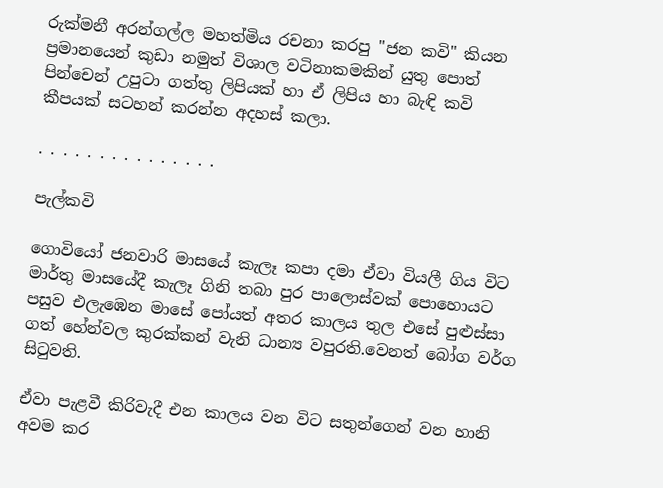රුක්මනී අරන්ගල්ල මහත්මිය රචනා කරපු "ජන කවි" කියන ප්‍රමානයෙන් කුඩා නමුත් විශාල වටිනාකමකින් යුතු පොත් පින්චෙන් උපුටා ගත්තු ලිපියක් හා ඒ ලිපිය හා බැඳි කවි කීපයක් සටහන් කරන්න අදහස් කලා.

. . . . . . . . . . . . . . .

පැල්කවි

ගොවියෝ ජනවාරි මාසයේ කැලෑ කපා දමා ඒවා වියලී ගිය විට මාර්තු මාසයේදී කැලෑ ගිනි තබා පුර පාලොස්වක් පොහොයට පසුව එලැඹෙන මාසේ පෝයත් අතර කාලය තුල එසේ පුළුස්සා ගත් හේන්වල කුරක්කන් වැනි ධාන්‍ය වපුරති.වෙනත් බෝග වර්ග සිටුවති.

ඒවා පැළවී කිරිවැදී එන කාලය වන විට සතුන්ගෙන් වන හානි අවම කර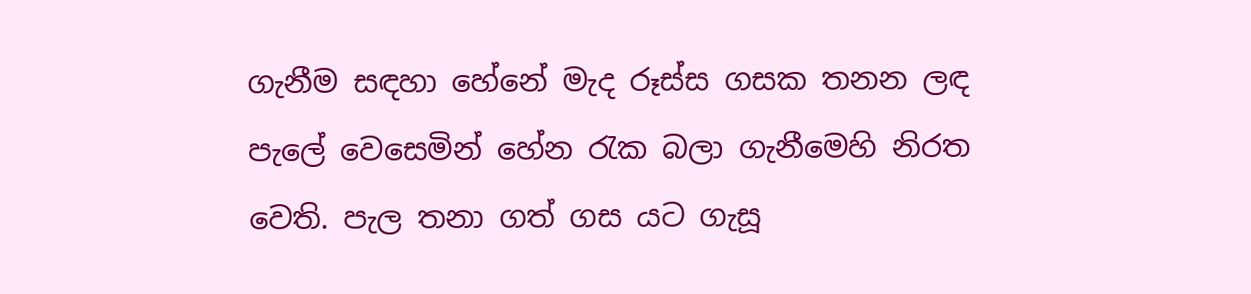ගැනීම සඳහා හේනේ මැද රූස්ස ගසක තනන ලඳ පැලේ වෙසෙමින් හේන රැක බලා ගැනීමෙහි නිරත වෙති. පැල තනා ගත් ගස යට ගැසූ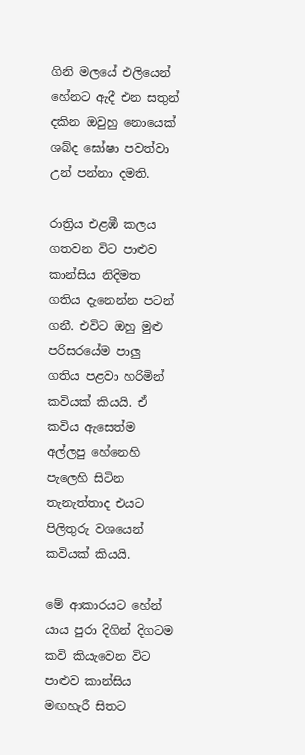ගිනි මලයේ එලියෙන් හේනට ඇදී එන සතුන් දකින ඔවුහු නොයෙක් ශබ්ද ඝෝෂා පවත්වා උන් පන්නා දමති.

රාත්‍රිය එළඹී කලය ගතවන විට පාළුව කාන්සිය නිදිමත ගතිය දැනෙන්න පටන් ගනී. එවිට ඔහු මුළු පරිසරයේම පාලු ගතිය පළවා හරිමින් කවියක් කියයි. ඒ කවිය ඇසෙත්ම අල්ලපු හේනෙහි පැලෙහි සිටින තැනැත්තාද එයට පිලිතුරු වශයෙන් කවියක් කියයි.

මේ ආකාරයට හේන් යාය පුරා දිගින් දිගටම කවි කියැවෙන විට පාළුව කාන්සිය මඟහැරී සිතට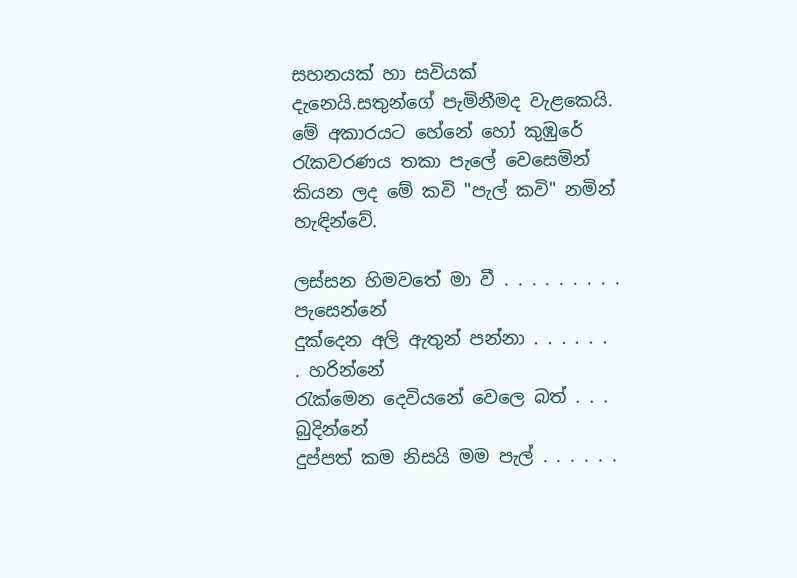සහනයක් හා සවියක් දැනෙයි.සතුන්ගේ පැමිනීමද වැළකෙයි. මේ අකාරයට හේනේ හෝ කුඹුරේ රැකවරණය තකා පැලේ වෙසෙමින් කියන ලද මේ කවි "පැල් කවි" නමින් හැඳින්වේ.

ලස්සන හිමවතේ මා වී . . . . . . . . . පැසෙන්නේ
දුක්දෙන අලි ඇතුන් පන්නා . . . . . . . හරින්නේ
රැක්මෙන දෙවියනේ වෙලෙ බත් . . . බුදින්නේ
දුප්පත් කම නිසයි මම පැල් . . . . . .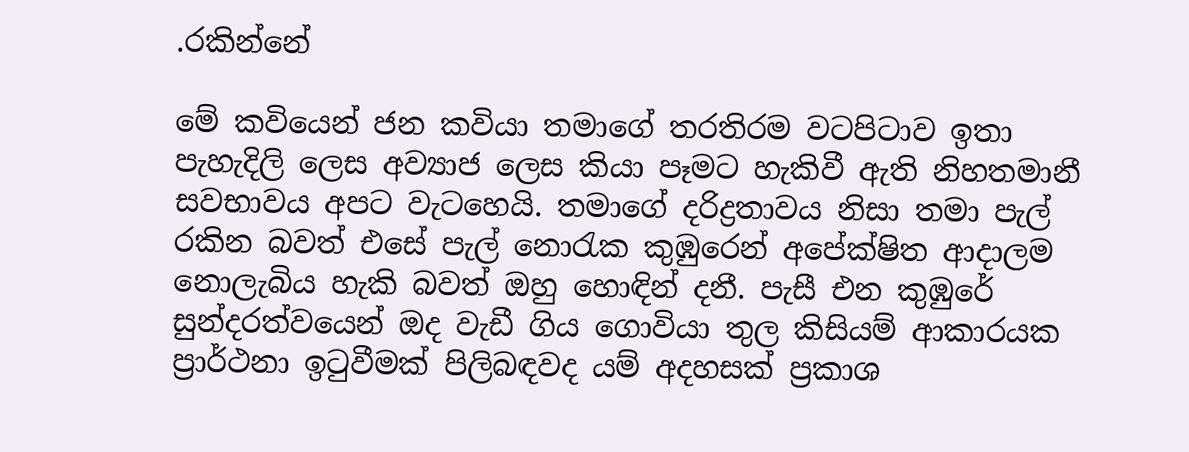.රකින්නේ

මේ කවියෙන් ජන කවියා තමාගේ තරතිරම වටපිටාව ඉතා පැහැදිලි ලෙස අව්‍යාජ ලෙස කියා පෑමට හැකිවී ඇති නිහතමානී සවභාවය අපට වැටහෙයි. තමාගේ දරිද්‍රතාවය නිසා තමා පැල් රකින බවත් එසේ පැල් නොරැක කුඹුරෙන් අපේක්ෂිත ආදාලම නොලැබිය හැකි බවත් ඔහු හොඳින් දනී. පැසී එන කුඹුරේ සුන්දරත්වයෙන් ඔද වැඩී ගිය ගොවියා තුල කිසියම් ආකාරයක ප්‍රාර්ථනා ඉටුවීමක් පිලිබඳවද යම් අදහසක් ප්‍රකාශ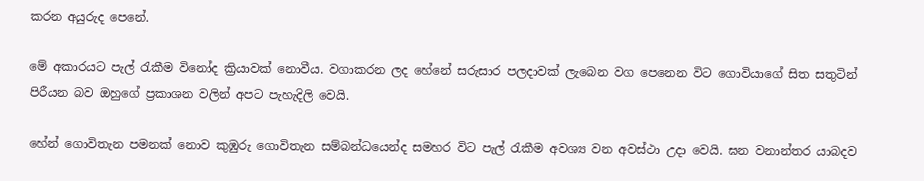කරන අයුරුද පෙනේ.

මේ අකාරයට පැල් රැකීම විනෝද ක්‍රියාවක් නොවීය. වගාකරන ලද හේනේ සරුසාර පලදාවක් ලැබෙන වග පෙනෙන විට ගොවියාගේ සිත සතුටින් පිරීයන බව ඔහුගේ ප්‍රකාශන වලින් අපට පැහැදිලි වෙයි.

හේන් ගොවිතැන පමනක් නොව කුඹුරු ගොවිතැන සම්බන්ධයෙන්ද සමහර විට පැල් රැකීම අවශ්‍ය වන අවස්ථා උදා වෙයි. ඝන වනාන්තර යාබදව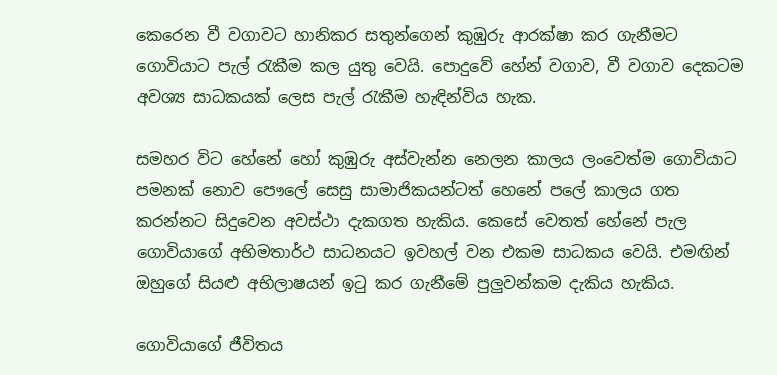කෙරෙන වී වගාවට හානිකර සතුන්ගෙන් කුඹුරු ආරක්ෂා කර ගැනීමට ගොවියාට පැල් රැකීම කල යුතු වෙයි. පොදුවේ හේන් වගාව, වී වගාව දෙකටම අවශ්‍ය සාධකයක් ලෙස පැල් රැකීම හැඳින්විය හැක.

සමහර විට හේනේ හෝ කුඹුරු අස්වැන්න නෙලන කාලය ලංවෙත්ම ගොවියාට පමනක් නොව පෞලේ සෙසු සාමාජිකයන්ටත් හෙනේ පලේ කාලය ගත කරන්නට සිදුවෙන අවස්ථා දැකගත හැකිය. කෙසේ වෙතත් හේනේ පැල ගොවියාගේ අභිමතාර්ථ සාධනයට ඉවහල් වන එකම සාධකය වෙයි. එමඟින් ඔහුගේ සියළු අභිලාෂයන් ඉටු කර ගැනීමේ පුලුවන්කම දැකිය හැකිය.

ගොවියාගේ ජීවිතය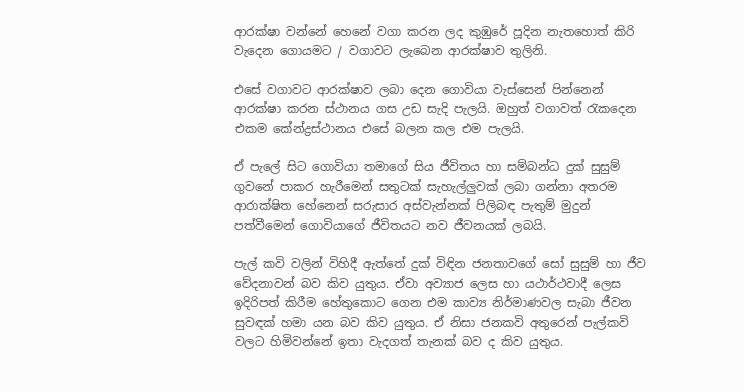ආරක්ෂා වන්නේ හෙනේ වගා කරන ලද කුඹුරේ පූදින නැතහොත් කිරි වැදෙන ගොයමට / වගාවට ලැබෙන ආරක්ෂාව තුලිනි.

එසේ වගාවට ආරක්ෂාව ලබා දෙන ගොවියා වැස්සෙන් පින්නෙන් ආරක්ෂා කරන ස්ථානය ගස උඩ සැදි පැලයි. ඔහුත් වගාවත් රැකදෙන එකම කේන්ද්‍රස්ථානය එසේ බලන කල එම පැලයි.

ඒ පැලේ සිට ගොවියා තමාගේ සිය ජීවිතය හා සම්බන්ධ දුක් සුසුම් ගුවනේ පාකර හැරීමෙන් සතුටක් සැහැල්ලුවක් ලබා ගන්නා අතරම ආරාක්ෂිත හේනෙන් සරුසාර අස්වැන්නක් පිලිබඳ පැතුම් මුදුන් පත්වීමෙන් ගොවියාගේ ජීවිතයට නව ජීවනයක් ලබයි.

පැල් කවි වලින් විහිදී ඇත්තේ දුක් විඳින ජනතාවගේ සෝ සුසුම් හා ජීව වේදනාවන් බව කිව යුතුය. ඒවා අව්‍යාජ ලෙස හා යථාර්ථවාදී ලෙස ඉදිරිපත් කිරීම හේතුකොට ගෙන එම කාව්‍ය නිර්මාණවල සැබා ජීවන සුවඳක් හමා යන බව කිව යුතුය. ඒ නිසා ජනකවි අතුරෙන් පැල්කවි වලට හිමිවන්නේ ඉතා වැදගත් තැනක් බව ද කිව යුතුය.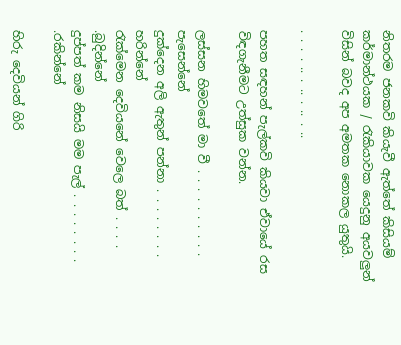නිතරම ජනකවි කියැවී ඇත්තේ කිසියම් කර්මාන්ථයක / රැකියාවක යෙදුනු අයවලුන් විසින් බවද අප අමතක නොකල යුතුයි.

. . . . .. . .. . .. . ..

පහත සඳහන් පැල්කවි කියවා ඒවායේ රස විඳගැනීමට උත්සුක වන්න.

ලස්සන හිමවතේ මා වී . . . . . . . . . . පැසෙන්නේ
දුක්දෙන අලි ඇතුන් පන්නා . . . . . . . . හරින්නේ
රැක්මෙන දෙවියනේ වෙලෙ බත් . . . . .බුදින්නේ
දුප්පත් කම නිසයි මම පැල් . . . . . . . . .රකින්නේ

හිරු දෙවියන් ගිරි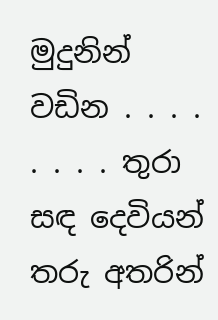මුදුනින් වඩින . . . . . . . . තුරා
සඳ දෙවියන් තරු අතරින්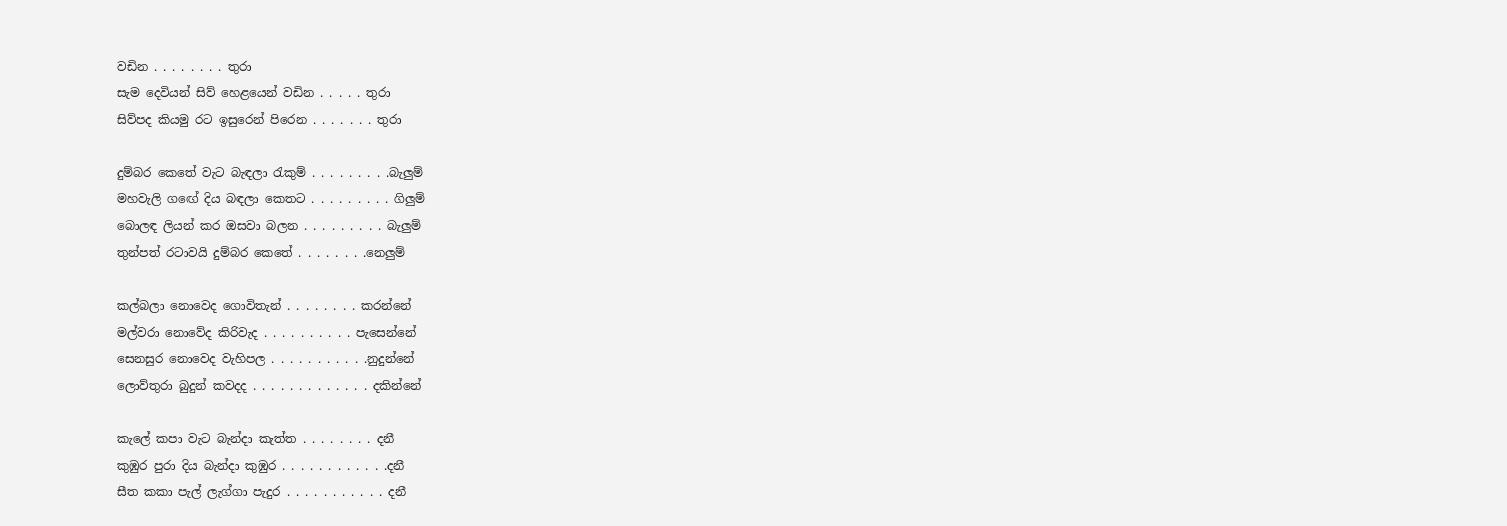වඩින . . . . . . . . තුරා
සැම දෙවියන් සිව් හෙළයෙන් වඩින . . . . . තුරා
සිව්පද කියමු රට ඉසුරෙන් පිරෙන . . . . . . . තුරා

දුම්බර කෙතේ වැට බැඳලා රැකුම් . . . . . . . . .බැලුම්
මහවැලි ගඟේ දිය බඳලා කෙතට . . . . . . . . . ගිලුම්
බොලඳ ලියන් කර ඔසවා බලන . . . . . . . . . බැලුම්
තුන්පත් රටාවයි දුම්බර කෙතේ . . . . . . . .නෙලුම්

කල්බලා නොවෙද ගොවිතැන් . . . . . . . . කරන්නේ
මල්වරා නොවේද කිරිවැද . . . . . . . . . . පැසෙන්නේ
සෙනසුර නොවෙද වැහිපල . . . . . . . . . . .නුදුන්නේ
ලොව්තුරා බුදුන් කවදද . . . . . . . . . . . . . දකින්නේ

කැලේ කපා වැට බැන්දා කැත්ත . . . . . . . . දනී
කුඹුර පුරා දිය බැන්දා කුඹුර . . . . . . . . . . . .දනී
සීත කකා පැල් ලැග්ගා පැදුර . . . . . . . . . . . දනී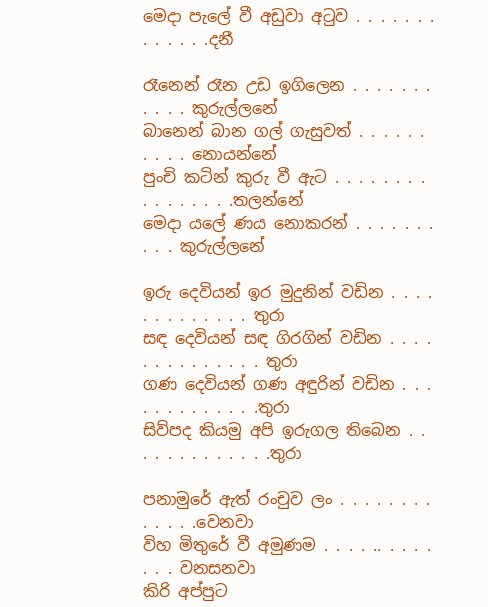මෙදා පැලේ වී අඩුවා අටුව . . . . . . . . . . . . .දනී

රෑනෙන් රෑන උඩ ඉගිලෙන . . . . . . . . . . . කුරුල්ලනේ
බානෙන් බාන ගල් ගැසුවත් . . . . . . . . . . නොයන්නේ
පුංචි කටින් කුරු වී ඇට . . . . . . . . . . . . . . . .තලන්නේ
මෙදා යලේ ණය නොකරන් . . . . . . . . . . කුරුල්ලනේ

ඉරු දෙවියන් ඉර මුදුනින් වඩින . . . . . . . . . . . . . තුරා
සඳ දෙවියන් සඳ ගිරගින් වඩින . . . . . . . . . . . . . . තුරා
ගණ දෙවියන් ගණ අඳුරින් වඩින . . . . . . . . . . . . .තුරා
සිව්පද කියමු අපි ඉරුගල තිබෙන . . . . . . . . . . . . .තුරා

පනාමුරේ ඇත් රංචුව ලං . . . . . . . . . . . . .වෙනවා
විහ මිතුරේ වී අමුණම . . . . .. . . . . . . . වනසනවා
කිරි අප්පුට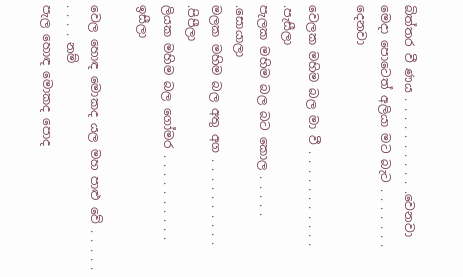බිත්තර වී ණය . . . . . . . . . . .වෙනවා
මෙදා පොටෙත් අලියා මට බැට . . . . . . . දෙනවා

වෙලක මහිම බල මා වී . . . . . . . . . . . .පැසීලා
පැලක මහිම බල බට කොල . . . . . .සොයාලා
මලක මහිම බල අතු අග . . . . . . . . . . .පිපීලා
ලියක මහිම බල ගෝමර . . . . . . . . . . ඉසීලා

වෙල හොඳ මොකද යල මහ පාළු වේ . . . . . . . . . නම්
පැල හොඳ මොකද පොද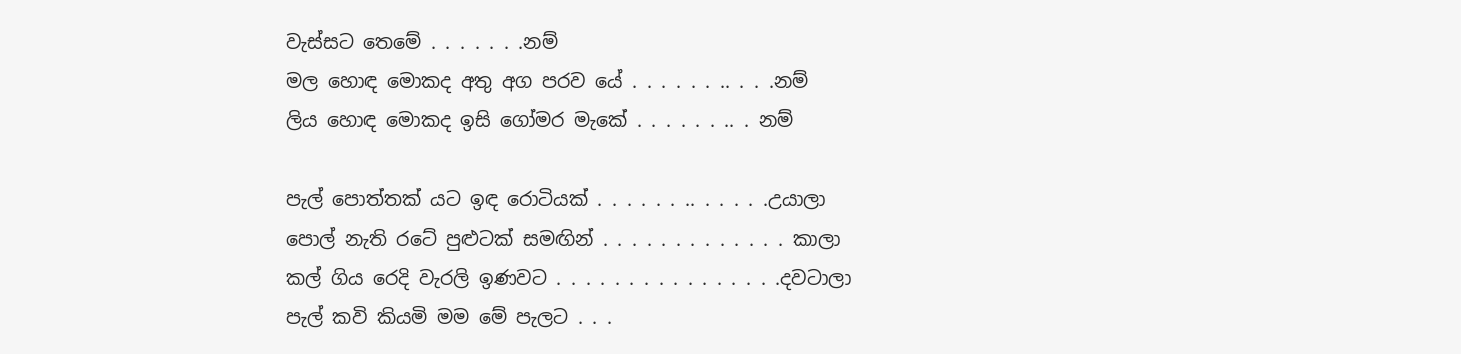වැස්සට තෙමේ . . . . . . .නම්
මල හොඳ මොකද අතු අග පරව යේ . . . . . . .. . . .නම්
ලිය හොඳ මොකද ඉසි ගෝමර මැකේ . . . . . . .. . නම්

පැල් පොත්තක් යට ඉඳ රොටියක් . . . . . . .. . . . . .උයාලා
පොල් නැති රටේ පුළුටක් සමඟින් . . . . . . . . . . . . . කාලා
කල් ගිය රෙදි වැරලි ඉණවට . . . . . . . . . . . . . . . .දවටාලා
පැල් කවි කියමි මම මේ පැලට . . .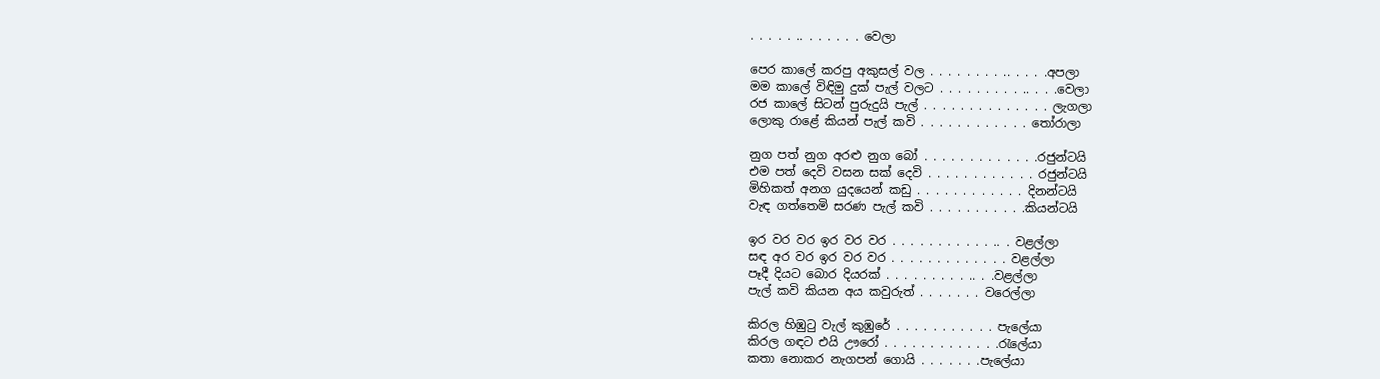. . . . . .. . . . . . . වෙලා

පෙර කාලේ කරපු අකුසල් වල . . . . . . . . .. . . . .අපලා
මම කාලේ විඳිමු දුක් පැල් වලට . . . . . . . . . .. . . .වෙලා
රජ කාලේ සිටන් පුරුදුයි පැල් . . . . . . . . . . . . . . ලැගලා
ලොකු රාළේ කියන් පැල් කවි . . . . . . . . . . . . තෝරාලා

නුග පත් නුග අරළු නුග බෝ . . . . . . . . . . . . .රජුන්ටයි
එම පත් දෙවි වසන සක් දෙවි . . . . . . . . . . . . රජුන්ටයි
මිහිකත් අනග යුදයෙන් කඩු . . . . . . . . . . . . දිනන්ටයි
වැඳ ගත්තෙමි සරණ පැල් කවි . . . . . . . . . . .කියන්ටයි

ඉර වර වර ඉර වර වර . . . . . . . . . . . .. . වළල්ලා
සඳ අර වර ඉර වර වර . . . . . . . . . . . . . වළල්ලා
පෑදී දියට බොර දියරක් . . . . . . . . . .. . .වළල්ලා
පැල් කවි කියන අය කවුරුත් . . . . . . . වරෙල්ලා

කිරල හිඹුටු වැල් කුඹුරේ . . . . . . . . . . . පැලේයා
කිරල ගඳට එයි ඌරෝ . . . . . . . . . . . . .රැලේයා
කතා නොකර නැගපන් ගොයි . . . . . . .පැලේයා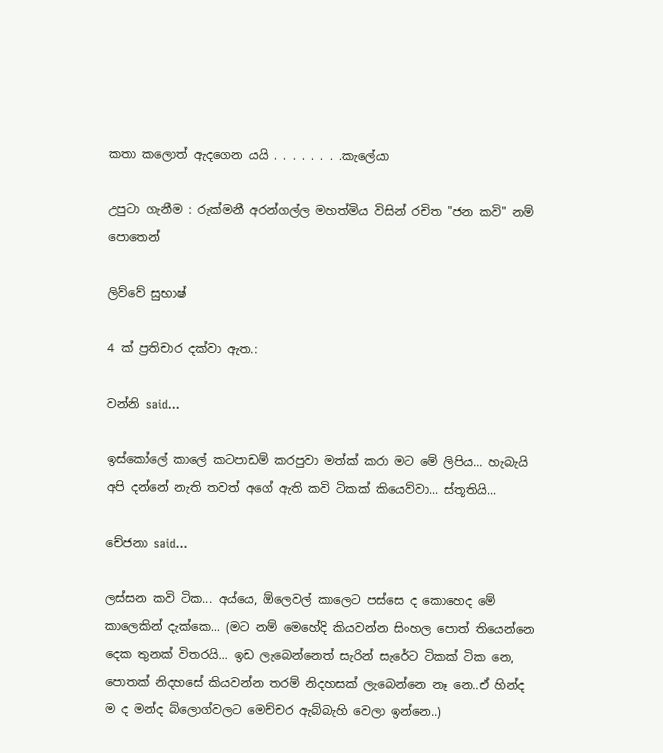කතා කලොත් ඇදගෙන යයි . . . . . . . .කැලේයා

උපුටා ගැනීම : රුක්මනී අරන්ගල්ල මහත්මිය විසින් රචිත "ජන කවි" නම් පොතෙන්

ලිව්වේ සුභාෂ්

4 ක් ප්‍රතිචාර දක්වා ඇත.:

වන්නි said...

ඉස්කෝලේ කාලේ කටපාඩම් කරපුවා මත්ක් කරා මට මේ ලිපිය... හැබැයි අපි දන්නේ නැති තවත් අගේ ඇති කවි ටිකක් කියෙව්වා... ස්තූතියි...

චේජනා said...

ලස්සන කවි ටික... අය්යෙ, ඕලෙවල් කාලෙට පස්සෙ ද කොහෙද මේ කාලෙකින් දැක්කෙ... (මට නම් මෙහේදි කියවන්න සිංහල පොත් තියෙන්නෙ දෙක තුනක් විතරයි... ඉඩ ලැබෙන්නෙත් සැරින් සැරේට ටිකක් ටික නෙ, පොතක් නිදහසේ කියවන්න තරම් නිදහසක් ලැබෙන්නෙ නෑ නෙ..ඒ හින්ද ම ද මන්ද බ්ලොග්වලට මෙච්චර ඇබ්බැහි වෙලා ඉන්නෙ..)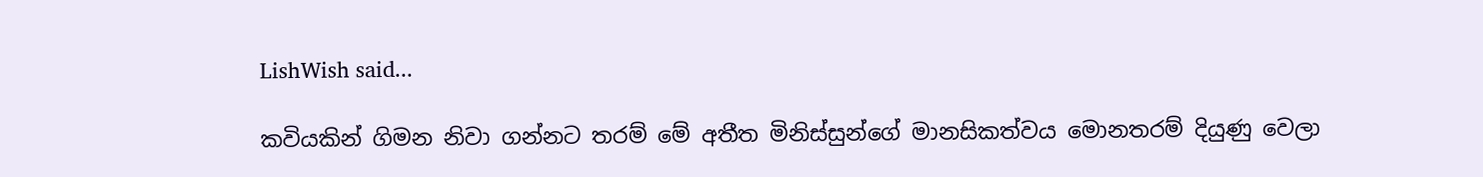LishWish said...

කවියකින් ගිමන නිවා ගන්නට තරම් මේ අතීත මිනිස්සුන්ගේ මානසිකත්වය මොනතරම් දියුණු වෙලා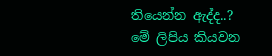තියෙන්න ඇද්ද..?
මේ ලිපිය කියවන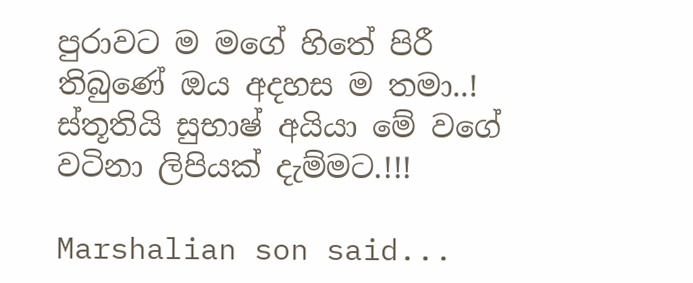පුරාවට ම මගේ හිතේ පිරී තිබුණේ ඔය අදහස ම තමා..!
ස්තූතියි සුභාෂ් අයියා මේ වගේ වටිනා ලිපියක් දැම්මට.!!!

Marshalian son said...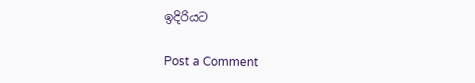ඉදිරියට

Post a Comment